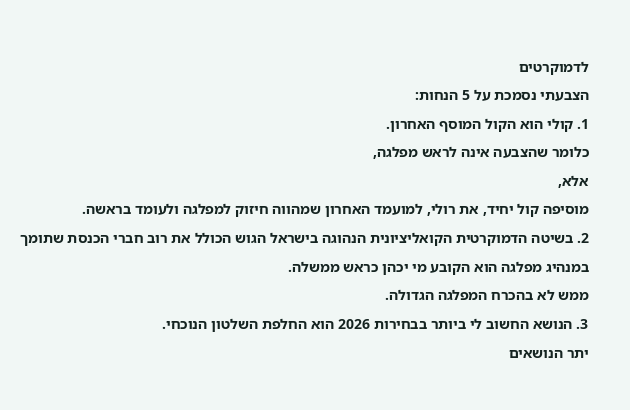לדמוקרטים
הצבעתי נסמכת על 5 הנחות:
1. קולי הוא הקול המוסף האחרון.
כלומר שהצבעה אינה לראש מפלגה,
אלא,
מוסיפה קול יחיד, את רולי, למועמד האחרון שמהווה חיזוק למפלגה ולעומד בראשה.
2. בשיטה הדמוקרטית הקואליציונית הנהוגה בישראל הגוש הכולל את רוב חברי הכנסת שתומך במנהיג מפלגה הוא הקובע מי יכהן כראש ממשלה.
ממש לא בהכרח המפלגה הגדולה.
3. הנושא החשוב לי ביותר בבחירות 2026 הוא החלפת השלטון הנוכחי.
יתר הנושאים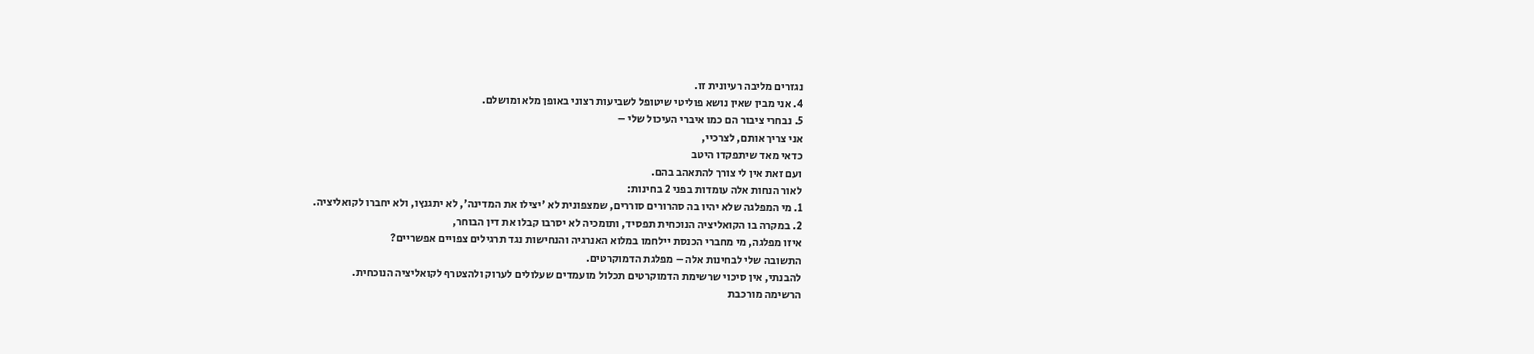נגזרים מליבה רעיונית זו.
4. אני מבין שאין נושא פוליטי שיטופל לשביעות רצוני באופן מלא ומושלם.
5. נבחרי ציבור הם כמו איברי העיכול שלי –
אני צריך אותם, לצרכיי,
כדאי מאד שיתפקדו היטב
ועם זאת אין לי צורך להתאהב בהם.
לאור הנחות אלה עומדות בפני 2 בחינות:
1. מי המפלגה שלא יהיו בה סהרורים סוררים, שמצפונית לא 'יצילו את המדינה', לא יתגנץו, ולא יחברו לקואליציה.
2. במקרה בו הקואליציה הנוכחית תפסיד, ותומכיה לא יסרבו קבלו את דין הבוחר,
איזו מפלגה, מי מחברי הכנסת יילחמו במלוא האנרגיה והנחישות נגד תרגילים צפויים אפשריים?
התשובה שלי לבחינות אלה – מפלגת הדמוקרטים.
להבנתי, אין סיכוי שרשימת הדמוקרטים תכלול מועמדים שעלולים לערוק ולהצטרף לקואליציה הנוכחית.
הרשימה מורכבת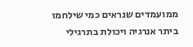ממועמדים שנראים כמי שילחמו ביתר אנרגיה ויכולת בתרגילי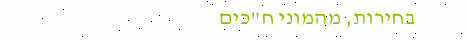בחירות, מהמוני ח"כים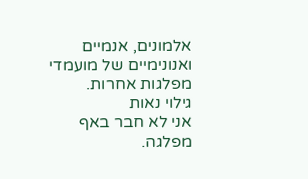אלמונים, אנמיים ואנונימיים של מועמדי מפלגות אחרות.
גילוי נאות
אני לא חבר באף מפלגה.